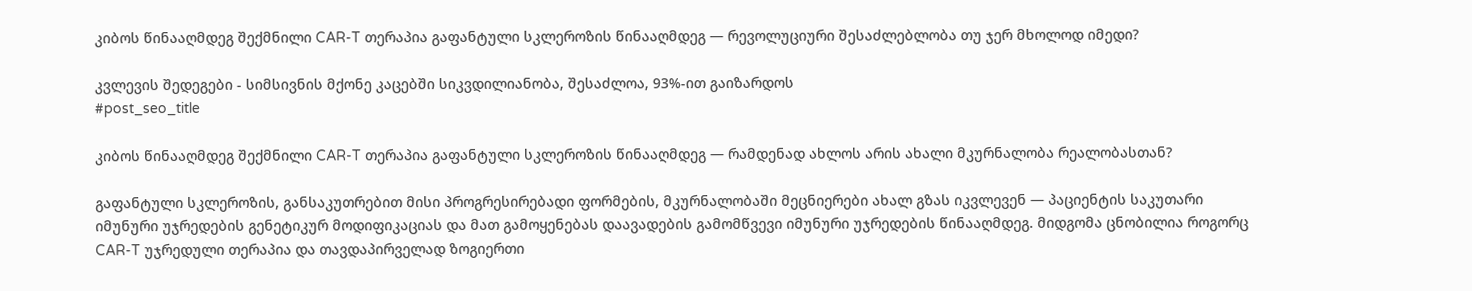კიბოს წინააღმდეგ შექმნილი CAR-T თერაპია გაფანტული სკლეროზის წინააღმდეგ — რევოლუციური შესაძლებლობა თუ ჯერ მხოლოდ იმედი?

კვლევის შედეგები - სიმსივნის მქონე კაცებში სიკვდილიანობა, შესაძლოა, 93%-ით გაიზარდოს
#post_seo_title

კიბოს წინააღმდეგ შექმნილი CAR-T თერაპია გაფანტული სკლეროზის წინააღმდეგ — რამდენად ახლოს არის ახალი მკურნალობა რეალობასთან?

გაფანტული სკლეროზის, განსაკუთრებით მისი პროგრესირებადი ფორმების, მკურნალობაში მეცნიერები ახალ გზას იკვლევენ — პაციენტის საკუთარი იმუნური უჯრედების გენეტიკურ მოდიფიკაციას და მათ გამოყენებას დაავადების გამომწვევი იმუნური უჯრედების წინააღმდეგ. მიდგომა ცნობილია როგორც CAR-T უჯრედული თერაპია და თავდაპირველად ზოგიერთი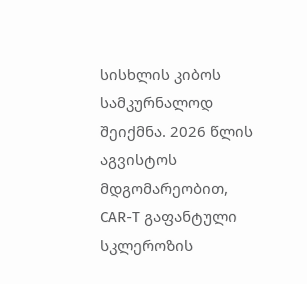სისხლის კიბოს სამკურნალოდ შეიქმნა. 2026 წლის აგვისტოს მდგომარეობით, CAR-T გაფანტული სკლეროზის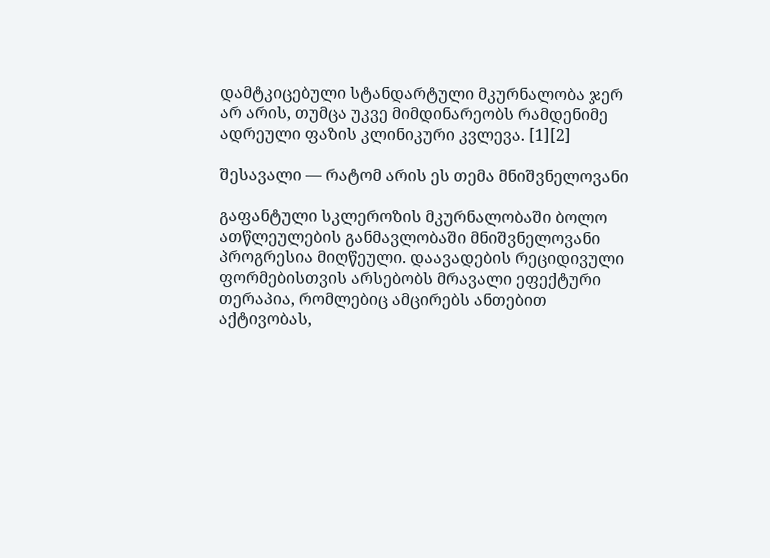დამტკიცებული სტანდარტული მკურნალობა ჯერ არ არის, თუმცა უკვე მიმდინარეობს რამდენიმე ადრეული ფაზის კლინიკური კვლევა. [1][2]

შესავალი — რატომ არის ეს თემა მნიშვნელოვანი

გაფანტული სკლეროზის მკურნალობაში ბოლო ათწლეულების განმავლობაში მნიშვნელოვანი პროგრესია მიღწეული. დაავადების რეციდივული ფორმებისთვის არსებობს მრავალი ეფექტური თერაპია, რომლებიც ამცირებს ანთებით აქტივობას,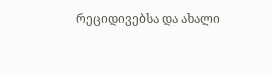რეციდივებსა და ახალი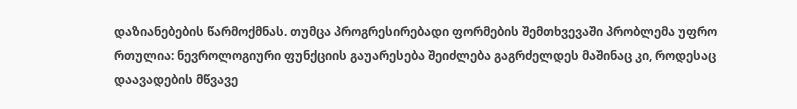დაზიანებების წარმოქმნას. თუმცა პროგრესირებადი ფორმების შემთხვევაში პრობლემა უფრო რთულია: ნევროლოგიური ფუნქციის გაუარესება შეიძლება გაგრძელდეს მაშინაც კი, როდესაც დაავადების მწვავე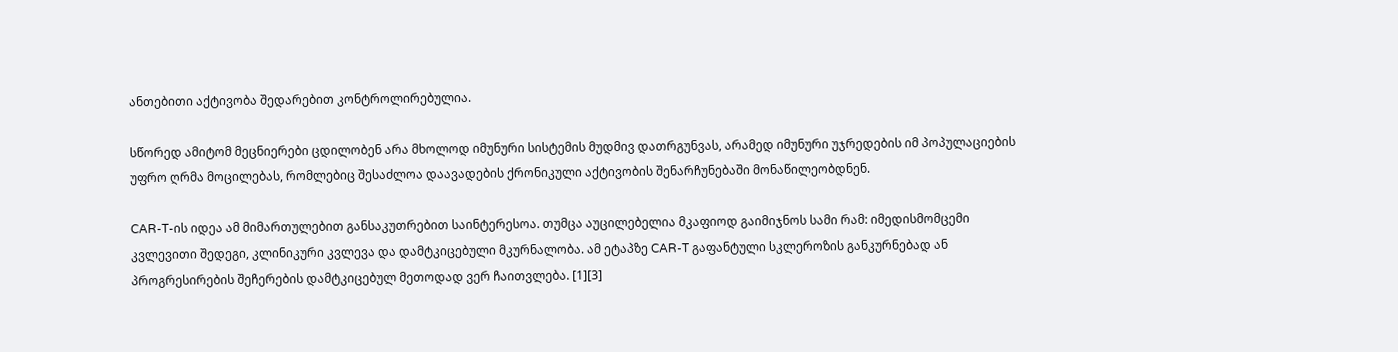ანთებითი აქტივობა შედარებით კონტროლირებულია.

სწორედ ამიტომ მეცნიერები ცდილობენ არა მხოლოდ იმუნური სისტემის მუდმივ დათრგუნვას, არამედ იმუნური უჯრედების იმ პოპულაციების უფრო ღრმა მოცილებას, რომლებიც შესაძლოა დაავადების ქრონიკული აქტივობის შენარჩუნებაში მონაწილეობდნენ.

CAR-T-ის იდეა ამ მიმართულებით განსაკუთრებით საინტერესოა. თუმცა აუცილებელია მკაფიოდ გაიმიჯნოს სამი რამ: იმედისმომცემი კვლევითი შედეგი, კლინიკური კვლევა და დამტკიცებული მკურნალობა. ამ ეტაპზე CAR-T გაფანტული სკლეროზის განკურნებად ან პროგრესირების შეჩერების დამტკიცებულ მეთოდად ვერ ჩაითვლება. [1][3]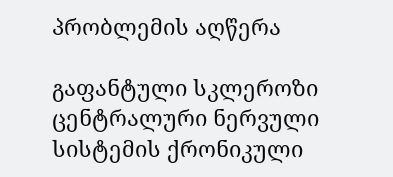პრობლემის აღწერა

გაფანტული სკლეროზი ცენტრალური ნერვული სისტემის ქრონიკული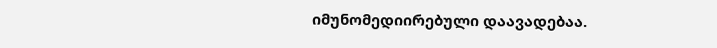იმუნომედიირებული დაავადებაა.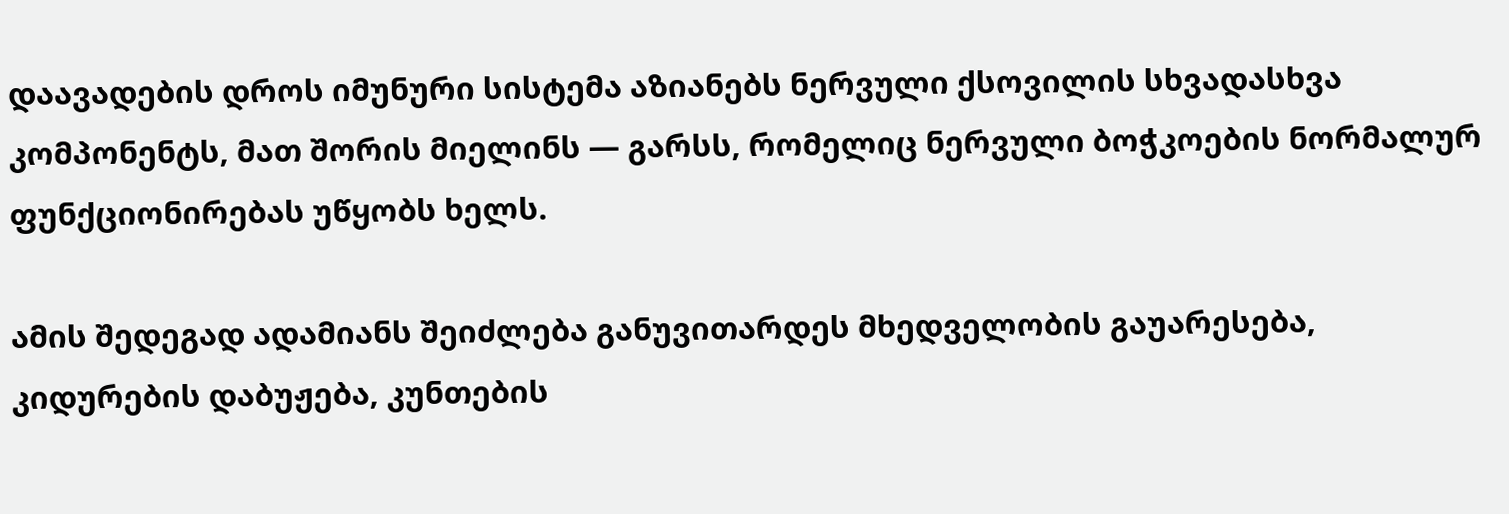დაავადების დროს იმუნური სისტემა აზიანებს ნერვული ქსოვილის სხვადასხვა კომპონენტს, მათ შორის მიელინს — გარსს, რომელიც ნერვული ბოჭკოების ნორმალურ ფუნქციონირებას უწყობს ხელს.

ამის შედეგად ადამიანს შეიძლება განუვითარდეს მხედველობის გაუარესება, კიდურების დაბუჟება, კუნთების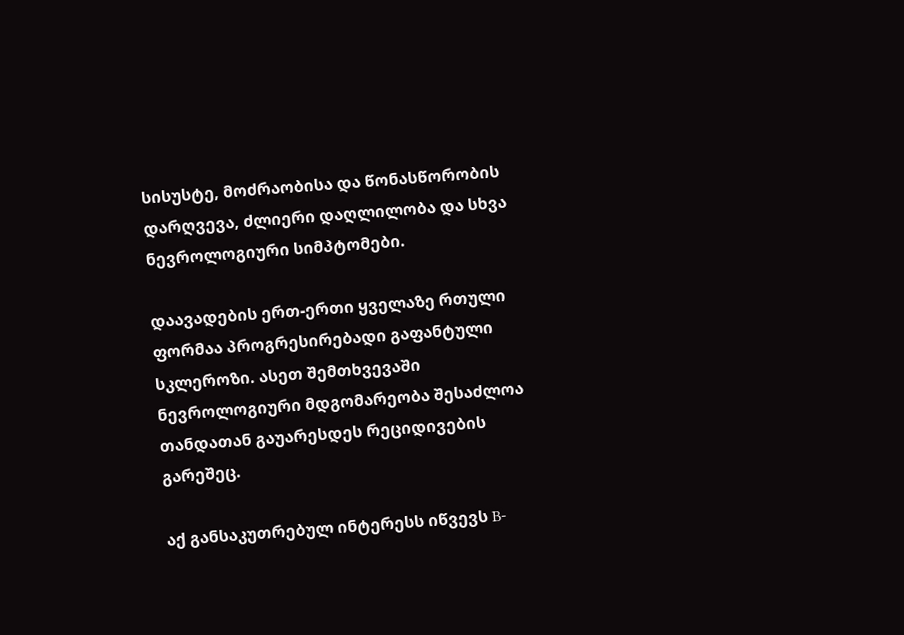სისუსტე, მოძრაობისა და წონასწორობის დარღვევა, ძლიერი დაღლილობა და სხვა ნევროლოგიური სიმპტომები.

დაავადების ერთ-ერთი ყველაზე რთული ფორმაა პროგრესირებადი გაფანტული სკლეროზი. ასეთ შემთხვევაში ნევროლოგიური მდგომარეობა შესაძლოა თანდათან გაუარესდეს რეციდივების გარეშეც.

აქ განსაკუთრებულ ინტერესს იწვევს B-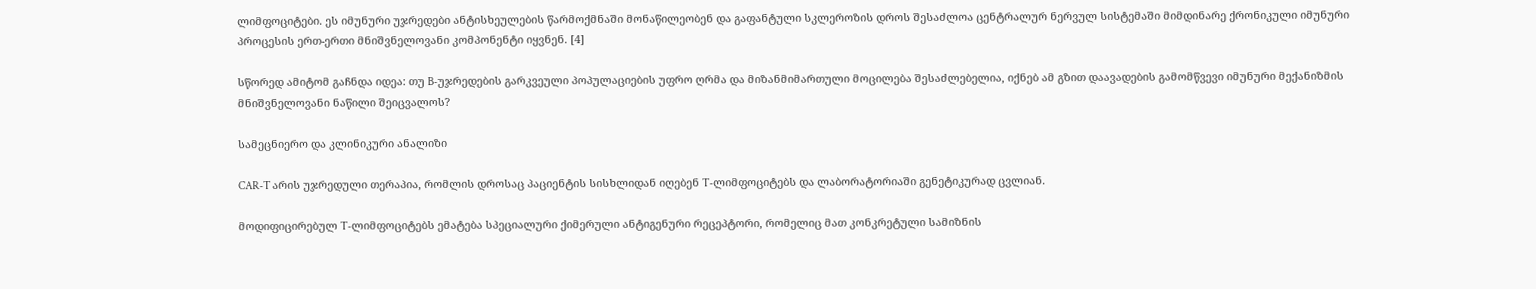ლიმფოციტები. ეს იმუნური უჯრედები ანტისხეულების წარმოქმნაში მონაწილეობენ და გაფანტული სკლეროზის დროს შესაძლოა ცენტრალურ ნერვულ სისტემაში მიმდინარე ქრონიკული იმუნური პროცესის ერთ-ერთი მნიშვნელოვანი კომპონენტი იყვნენ. [4]

სწორედ ამიტომ გაჩნდა იდეა: თუ B-უჯრედების გარკვეული პოპულაციების უფრო ღრმა და მიზანმიმართული მოცილება შესაძლებელია, იქნებ ამ გზით დაავადების გამომწვევი იმუნური მექანიზმის მნიშვნელოვანი ნაწილი შეიცვალოს?

სამეცნიერო და კლინიკური ანალიზი

CAR-T არის უჯრედული თერაპია, რომლის დროსაც პაციენტის სისხლიდან იღებენ T-ლიმფოციტებს და ლაბორატორიაში გენეტიკურად ცვლიან.

მოდიფიცირებულ T-ლიმფოციტებს ემატება სპეციალური ქიმერული ანტიგენური რეცეპტორი, რომელიც მათ კონკრეტული სამიზნის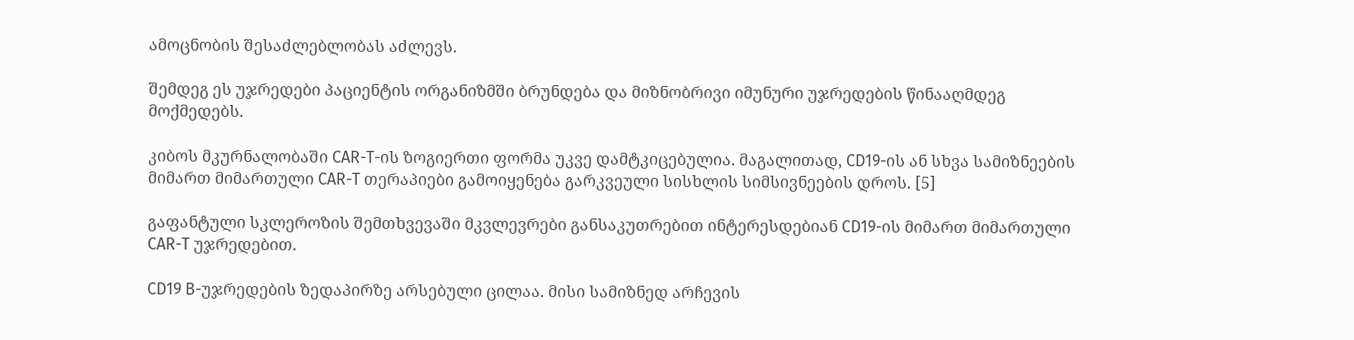ამოცნობის შესაძლებლობას აძლევს.

შემდეგ ეს უჯრედები პაციენტის ორგანიზმში ბრუნდება და მიზნობრივი იმუნური უჯრედების წინააღმდეგ მოქმედებს.

კიბოს მკურნალობაში CAR-T-ის ზოგიერთი ფორმა უკვე დამტკიცებულია. მაგალითად, CD19-ის ან სხვა სამიზნეების მიმართ მიმართული CAR-T თერაპიები გამოიყენება გარკვეული სისხლის სიმსივნეების დროს. [5]

გაფანტული სკლეროზის შემთხვევაში მკვლევრები განსაკუთრებით ინტერესდებიან CD19-ის მიმართ მიმართული CAR-T უჯრედებით.

CD19 B-უჯრედების ზედაპირზე არსებული ცილაა. მისი სამიზნედ არჩევის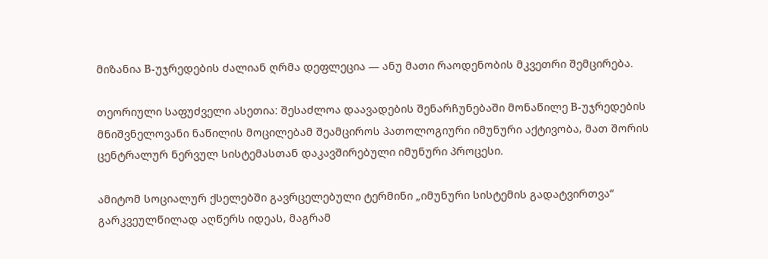მიზანია B-უჯრედების ძალიან ღრმა დეფლეცია — ანუ მათი რაოდენობის მკვეთრი შემცირება.

თეორიული საფუძველი ასეთია: შესაძლოა დაავადების შენარჩუნებაში მონაწილე B-უჯრედების მნიშვნელოვანი ნაწილის მოცილებამ შეამციროს პათოლოგიური იმუნური აქტივობა, მათ შორის ცენტრალურ ნერვულ სისტემასთან დაკავშირებული იმუნური პროცესი.

ამიტომ სოციალურ ქსელებში გავრცელებული ტერმინი „იმუნური სისტემის გადატვირთვა“ გარკვეულწილად აღწერს იდეას, მაგრამ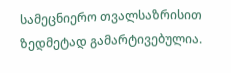სამეცნიერო თვალსაზრისით ზედმეტად გამარტივებულია.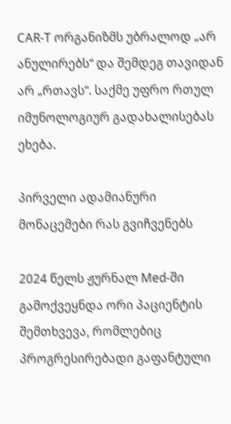CAR-T ორგანიზმს უბრალოდ „არ ანულირებს“ და შემდეგ თავიდან არ „რთავს“. საქმე უფრო რთულ იმუნოლოგიურ გადახალისებას ეხება.

პირველი ადამიანური მონაცემები რას გვიჩვენებს

2024 წელს ჟურნალ Med-ში გამოქვეყნდა ორი პაციენტის შემთხვევა, რომლებიც პროგრესირებადი გაფანტული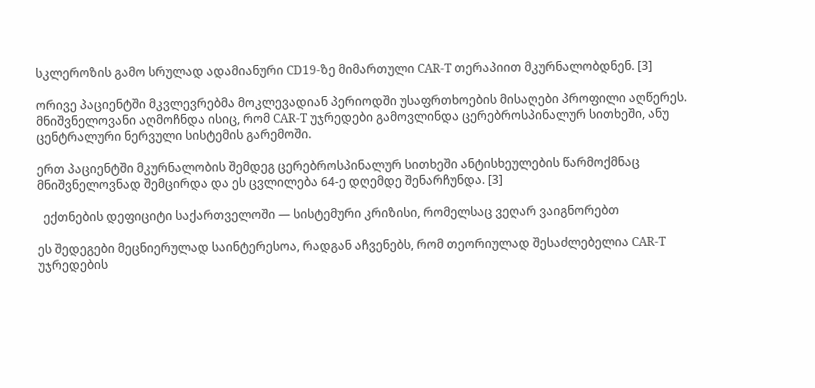სკლეროზის გამო სრულად ადამიანური CD19-ზე მიმართული CAR-T თერაპიით მკურნალობდნენ. [3]

ორივე პაციენტში მკვლევრებმა მოკლევადიან პერიოდში უსაფრთხოების მისაღები პროფილი აღწერეს. მნიშვნელოვანი აღმოჩნდა ისიც, რომ CAR-T უჯრედები გამოვლინდა ცერებროსპინალურ სითხეში, ანუ ცენტრალური ნერვული სისტემის გარემოში.

ერთ პაციენტში მკურნალობის შემდეგ ცერებროსპინალურ სითხეში ანტისხეულების წარმოქმნაც მნიშვნელოვნად შემცირდა და ეს ცვლილება 64-ე დღემდე შენარჩუნდა. [3]

  ექთნების დეფიციტი საქართველოში — სისტემური კრიზისი, რომელსაც ვეღარ ვაიგნორებთ

ეს შედეგები მეცნიერულად საინტერესოა, რადგან აჩვენებს, რომ თეორიულად შესაძლებელია CAR-T უჯრედების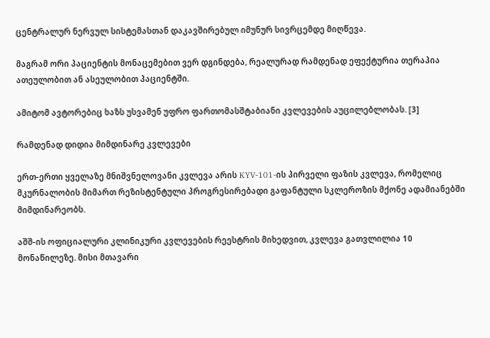ცენტრალურ ნერვულ სისტემასთან დაკავშირებულ იმუნურ სივრცემდე მიღწევა.

მაგრამ ორი პაციენტის მონაცემებით ვერ დგინდება, რეალურად რამდენად ეფექტურია თერაპია ათეულობით ან ასეულობით პაციენტში.

ამიტომ ავტორებიც ხაზს უსვამენ უფრო ფართომასშტაბიანი კვლევების აუცილებლობას. [3]

რამდენად დიდია მიმდინარე კვლევები

ერთ-ერთი ყველაზე მნიშვნელოვანი კვლევა არის KYV-101-ის პირველი ფაზის კვლევა, რომელიც მკურნალობის მიმართ რეზისტენტული პროგრესირებადი გაფანტული სკლეროზის მქონე ადამიანებში მიმდინარეობს.

აშშ-ის ოფიციალური კლინიკური კვლევების რეესტრის მიხედვით, კვლევა გათვლილია 10 მონაწილეზე. მისი მთავარი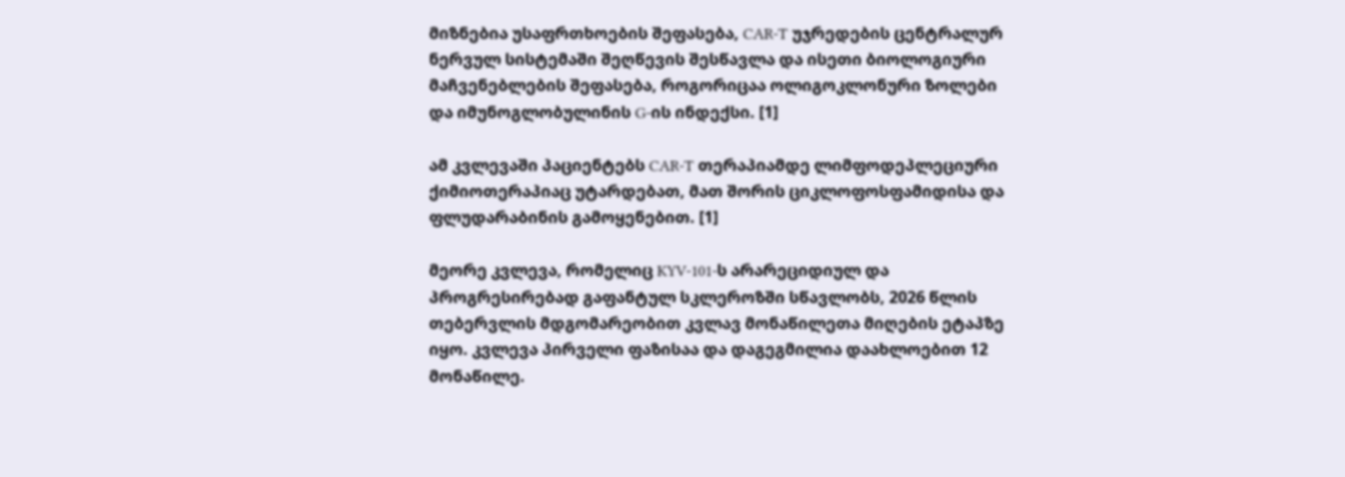მიზნებია უსაფრთხოების შეფასება, CAR-T უჯრედების ცენტრალურ ნერვულ სისტემაში შეღწევის შესწავლა და ისეთი ბიოლოგიური მაჩვენებლების შეფასება, როგორიცაა ოლიგოკლონური ზოლები და იმუნოგლობულინის G-ის ინდექსი. [1]

ამ კვლევაში პაციენტებს CAR-T თერაპიამდე ლიმფოდეპლეციური ქიმიოთერაპიაც უტარდებათ, მათ შორის ციკლოფოსფამიდისა და ფლუდარაბინის გამოყენებით. [1]

მეორე კვლევა, რომელიც KYV-101-ს არარეციდიულ და პროგრესირებად გაფანტულ სკლეროზში სწავლობს, 2026 წლის თებერვლის მდგომარეობით კვლავ მონაწილეთა მიღების ეტაპზე იყო. კვლევა პირველი ფაზისაა და დაგეგმილია დაახლოებით 12 მონაწილე.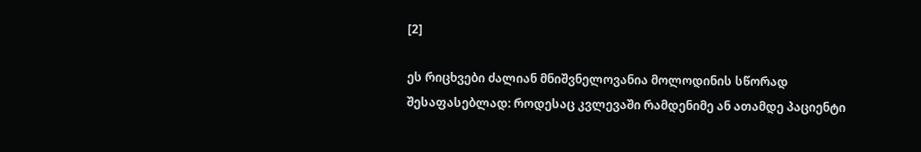[2]

ეს რიცხვები ძალიან მნიშვნელოვანია მოლოდინის სწორად შესაფასებლად: როდესაც კვლევაში რამდენიმე ან ათამდე პაციენტი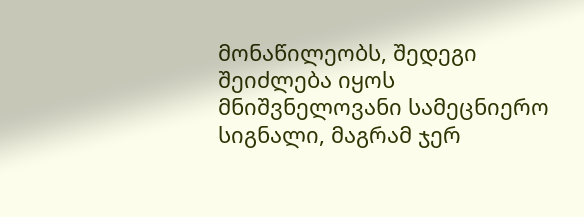მონაწილეობს, შედეგი შეიძლება იყოს მნიშვნელოვანი სამეცნიერო სიგნალი, მაგრამ ჯერ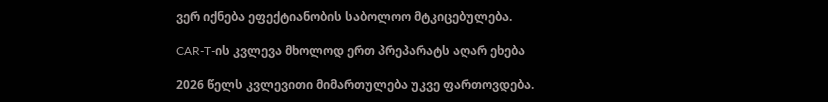ვერ იქნება ეფექტიანობის საბოლოო მტკიცებულება.

CAR-T-ის კვლევა მხოლოდ ერთ პრეპარატს აღარ ეხება

2026 წელს კვლევითი მიმართულება უკვე ფართოვდება.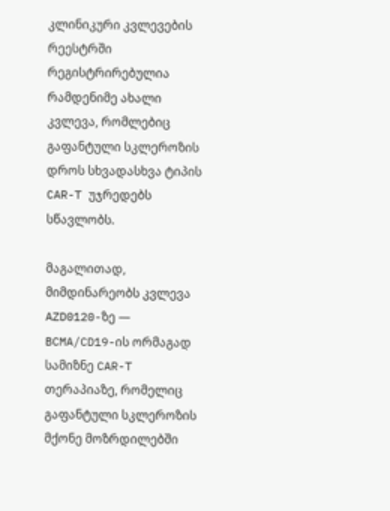კლინიკური კვლევების რეესტრში რეგისტრირებულია რამდენიმე ახალი კვლევა, რომლებიც გაფანტული სკლეროზის დროს სხვადასხვა ტიპის CAR-T უჯრედებს სწავლობს.

მაგალითად, მიმდინარეობს კვლევა AZD0120-ზე — BCMA/CD19-ის ორმაგად სამიზნე CAR-T თერაპიაზე, რომელიც გაფანტული სკლეროზის მქონე მოზრდილებში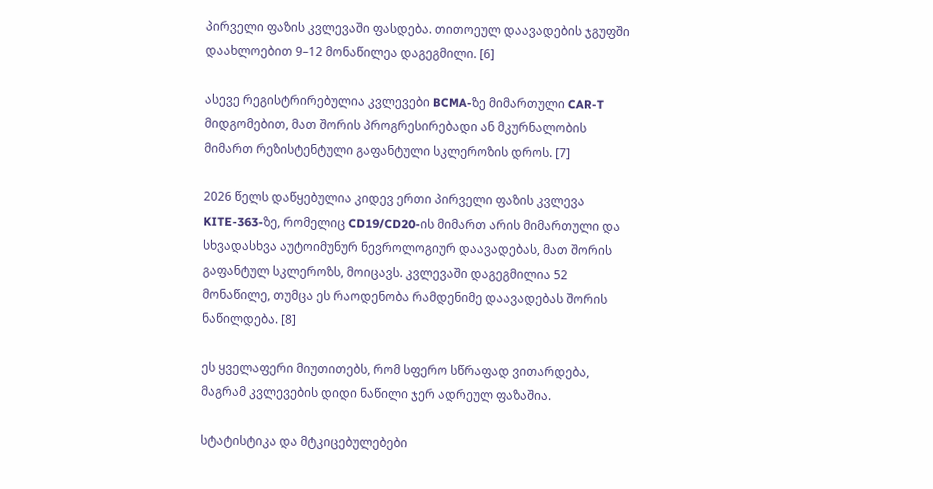პირველი ფაზის კვლევაში ფასდება. თითოეულ დაავადების ჯგუფში დაახლოებით 9–12 მონაწილეა დაგეგმილი. [6]

ასევე რეგისტრირებულია კვლევები BCMA-ზე მიმართული CAR-T მიდგომებით, მათ შორის პროგრესირებადი ან მკურნალობის მიმართ რეზისტენტული გაფანტული სკლეროზის დროს. [7]

2026 წელს დაწყებულია კიდევ ერთი პირველი ფაზის კვლევა KITE-363-ზე, რომელიც CD19/CD20-ის მიმართ არის მიმართული და სხვადასხვა აუტოიმუნურ ნევროლოგიურ დაავადებას, მათ შორის გაფანტულ სკლეროზს, მოიცავს. კვლევაში დაგეგმილია 52 მონაწილე, თუმცა ეს რაოდენობა რამდენიმე დაავადებას შორის ნაწილდება. [8]

ეს ყველაფერი მიუთითებს, რომ სფერო სწრაფად ვითარდება, მაგრამ კვლევების დიდი ნაწილი ჯერ ადრეულ ფაზაშია.

სტატისტიკა და მტკიცებულებები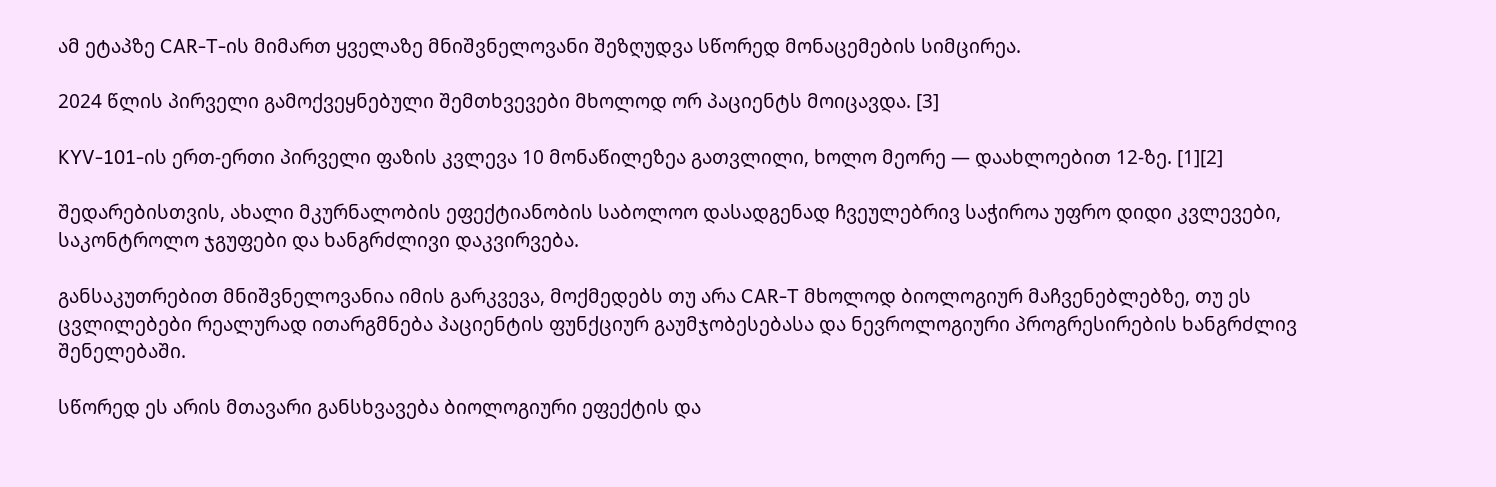ამ ეტაპზე CAR-T-ის მიმართ ყველაზე მნიშვნელოვანი შეზღუდვა სწორედ მონაცემების სიმცირეა.

2024 წლის პირველი გამოქვეყნებული შემთხვევები მხოლოდ ორ პაციენტს მოიცავდა. [3]

KYV-101-ის ერთ-ერთი პირველი ფაზის კვლევა 10 მონაწილეზეა გათვლილი, ხოლო მეორე — დაახლოებით 12-ზე. [1][2]

შედარებისთვის, ახალი მკურნალობის ეფექტიანობის საბოლოო დასადგენად ჩვეულებრივ საჭიროა უფრო დიდი კვლევები, საკონტროლო ჯგუფები და ხანგრძლივი დაკვირვება.

განსაკუთრებით მნიშვნელოვანია იმის გარკვევა, მოქმედებს თუ არა CAR-T მხოლოდ ბიოლოგიურ მაჩვენებლებზე, თუ ეს ცვლილებები რეალურად ითარგმნება პაციენტის ფუნქციურ გაუმჯობესებასა და ნევროლოგიური პროგრესირების ხანგრძლივ შენელებაში.

სწორედ ეს არის მთავარი განსხვავება ბიოლოგიური ეფექტის და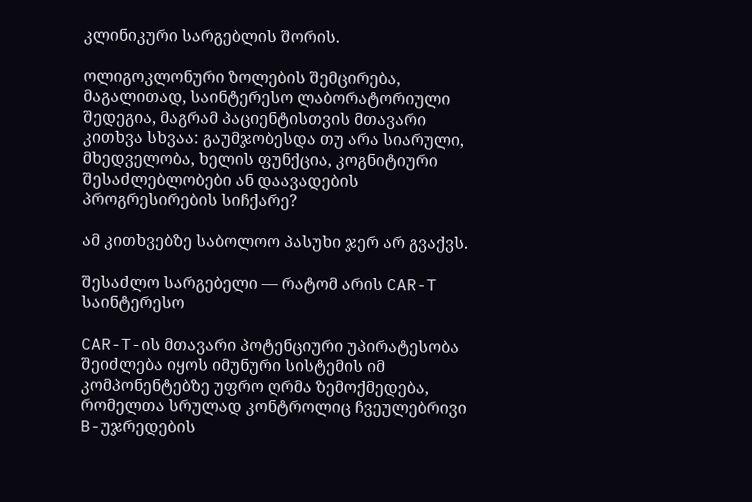კლინიკური სარგებლის შორის.

ოლიგოკლონური ზოლების შემცირება, მაგალითად, საინტერესო ლაბორატორიული შედეგია, მაგრამ პაციენტისთვის მთავარი კითხვა სხვაა: გაუმჯობესდა თუ არა სიარული, მხედველობა, ხელის ფუნქცია, კოგნიტიური შესაძლებლობები ან დაავადების პროგრესირების სიჩქარე?

ამ კითხვებზე საბოლოო პასუხი ჯერ არ გვაქვს.

შესაძლო სარგებელი — რატომ არის CAR-T საინტერესო

CAR-T-ის მთავარი პოტენციური უპირატესობა შეიძლება იყოს იმუნური სისტემის იმ კომპონენტებზე უფრო ღრმა ზემოქმედება, რომელთა სრულად კონტროლიც ჩვეულებრივი B-უჯრედების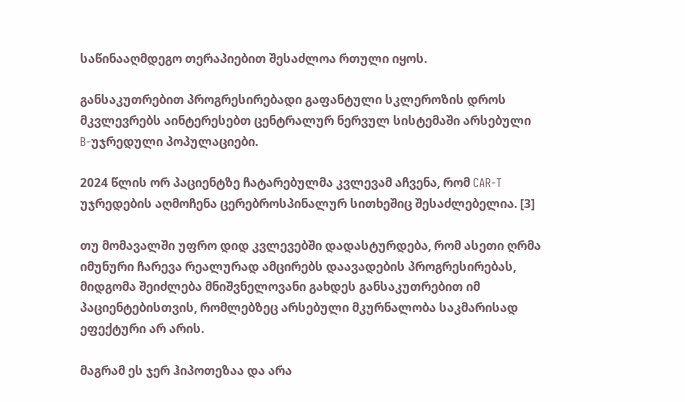საწინააღმდეგო თერაპიებით შესაძლოა რთული იყოს.

განსაკუთრებით პროგრესირებადი გაფანტული სკლეროზის დროს მკვლევრებს აინტერესებთ ცენტრალურ ნერვულ სისტემაში არსებული B-უჯრედული პოპულაციები.

2024 წლის ორ პაციენტზე ჩატარებულმა კვლევამ აჩვენა, რომ CAR-T უჯრედების აღმოჩენა ცერებროსპინალურ სითხეშიც შესაძლებელია. [3]

თუ მომავალში უფრო დიდ კვლევებში დადასტურდება, რომ ასეთი ღრმა იმუნური ჩარევა რეალურად ამცირებს დაავადების პროგრესირებას, მიდგომა შეიძლება მნიშვნელოვანი გახდეს განსაკუთრებით იმ პაციენტებისთვის, რომლებზეც არსებული მკურნალობა საკმარისად ეფექტური არ არის.

მაგრამ ეს ჯერ ჰიპოთეზაა და არა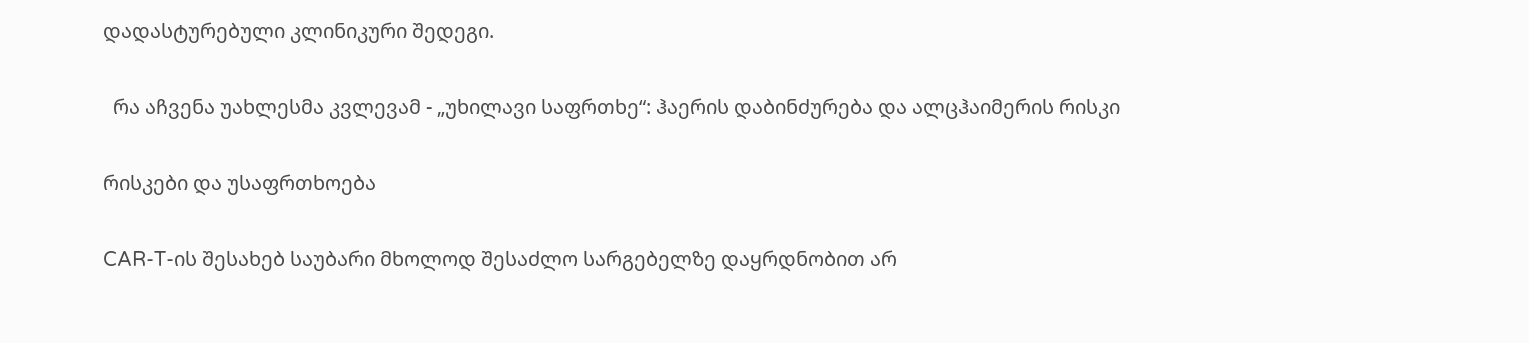დადასტურებული კლინიკური შედეგი.

  რა აჩვენა უახლესმა კვლევამ - „უხილავი საფრთხე“: ჰაერის დაბინძურება და ალცჰაიმერის რისკი

რისკები და უსაფრთხოება

CAR-T-ის შესახებ საუბარი მხოლოდ შესაძლო სარგებელზე დაყრდნობით არ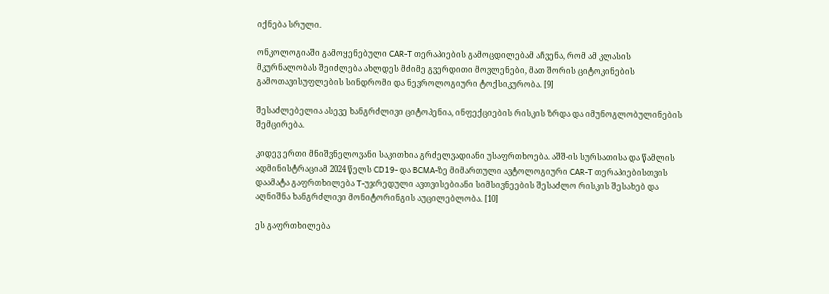იქნება სრული.

ონკოლოგიაში გამოყენებული CAR-T თერაპიების გამოცდილებამ აჩვენა, რომ ამ კლასის მკურნალობას შეიძლება ახლდეს მძიმე გვერდითი მოვლენები, მათ შორის ციტოკინების გამოთავისუფლების სინდრომი და ნევროლოგიური ტოქსიკურობა. [9]

შესაძლებელია ასევე ხანგრძლივი ციტოპენია, ინფექციების რისკის ზრდა და იმუნოგლობულინების შემცირება.

კიდევ ერთი მნიშვნელოვანი საკითხია გრძელვადიანი უსაფრთხოება. აშშ-ის სურსათისა და წამლის ადმინისტრაციამ 2024 წელს CD19- და BCMA-ზე მიმართული ავტოლოგიური CAR-T თერაპიებისთვის დაამატა გაფრთხილება T-უჯრედული ავთვისებიანი სიმსივნეების შესაძლო რისკის შესახებ და აღნიშნა ხანგრძლივი მონიტორინგის აუცილებლობა. [10]

ეს გაფრთხილება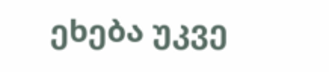ეხება უკვე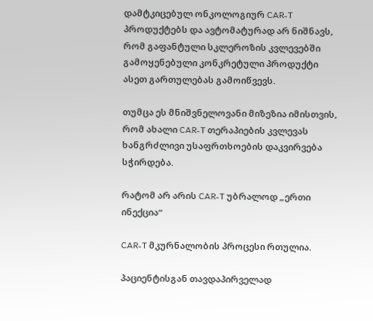დამტკიცებულ ონკოლოგიურ CAR-T პროდუქტებს და ავტომატურად არ ნიშნავს, რომ გაფანტული სკლეროზის კვლევებში გამოყენებული კონკრეტული პროდუქტი ასეთ გართულებას გამოიწვევს.

თუმცა ეს მნიშვნელოვანი მიზეზია იმისთვის, რომ ახალი CAR-T თერაპიების კვლევას ხანგრძლივი უსაფრთხოების დაკვირვება სჭირდება.

რატომ არ არის CAR-T უბრალოდ „ერთი ინექცია“

CAR-T მკურნალობის პროცესი რთულია.

პაციენტისგან თავდაპირველად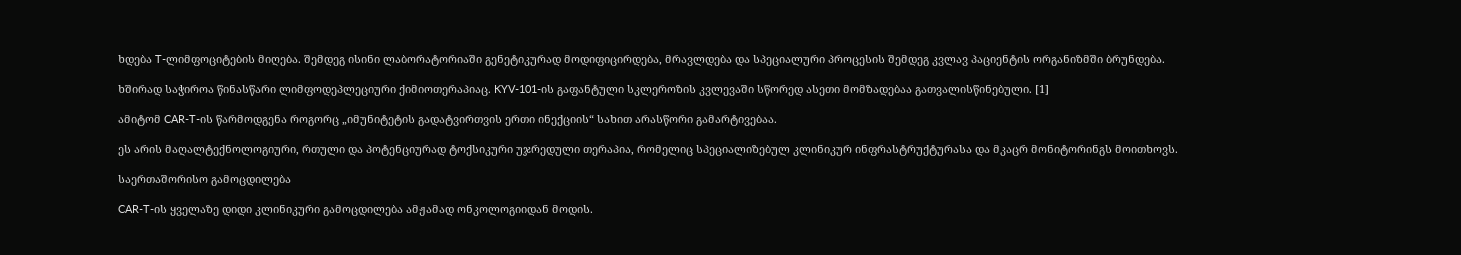ხდება T-ლიმფოციტების მიღება. შემდეგ ისინი ლაბორატორიაში გენეტიკურად მოდიფიცირდება, მრავლდება და სპეციალური პროცესის შემდეგ კვლავ პაციენტის ორგანიზმში ბრუნდება.

ხშირად საჭიროა წინასწარი ლიმფოდეპლეციური ქიმიოთერაპიაც. KYV-101-ის გაფანტული სკლეროზის კვლევაში სწორედ ასეთი მომზადებაა გათვალისწინებული. [1]

ამიტომ CAR-T-ის წარმოდგენა როგორც „იმუნიტეტის გადატვირთვის ერთი ინექციის“ სახით არასწორი გამარტივებაა.

ეს არის მაღალტექნოლოგიური, რთული და პოტენციურად ტოქსიკური უჯრედული თერაპია, რომელიც სპეციალიზებულ კლინიკურ ინფრასტრუქტურასა და მკაცრ მონიტორინგს მოითხოვს.

საერთაშორისო გამოცდილება

CAR-T-ის ყველაზე დიდი კლინიკური გამოცდილება ამჟამად ონკოლოგიიდან მოდის.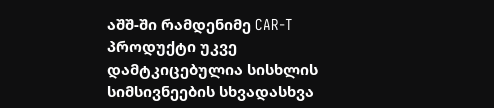აშშ-ში რამდენიმე CAR-T პროდუქტი უკვე დამტკიცებულია სისხლის სიმსივნეების სხვადასხვა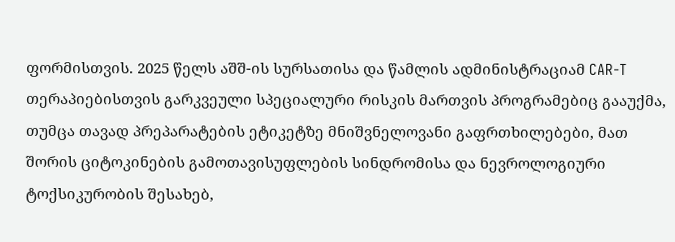ფორმისთვის. 2025 წელს აშშ-ის სურსათისა და წამლის ადმინისტრაციამ CAR-T თერაპიებისთვის გარკვეული სპეციალური რისკის მართვის პროგრამებიც გააუქმა, თუმცა თავად პრეპარატების ეტიკეტზე მნიშვნელოვანი გაფრთხილებები, მათ შორის ციტოკინების გამოთავისუფლების სინდრომისა და ნევროლოგიური ტოქსიკურობის შესახებ,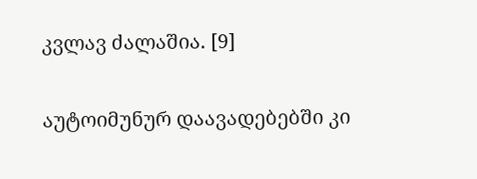კვლავ ძალაშია. [9]

აუტოიმუნურ დაავადებებში კი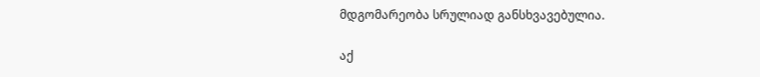მდგომარეობა სრულიად განსხვავებულია.

აქ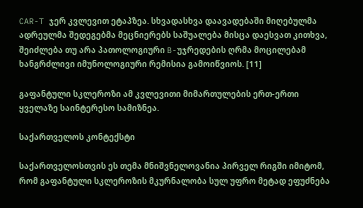CAR-T ჯერ კვლევით ეტაპზეა. სხვადასხვა დაავადებაში მიღებულმა ადრეულმა შედეგებმა მეცნიერებს საშუალება მისცა დაესვათ კითხვა, შეიძლება თუ არა პათოლოგიური B-უჯრედების ღრმა მოცილებამ ხანგრძლივი იმუნოლოგიური რემისია გამოიწვიოს. [11]

გაფანტული სკლეროზი ამ კვლევითი მიმართულების ერთ-ერთი ყველაზე საინტერესო სამიზნეა.

საქართველოს კონტექსტი

საქართველოსთვის ეს თემა მნიშვნელოვანია პირველ რიგში იმიტომ, რომ გაფანტული სკლეროზის მკურნალობა სულ უფრო მეტად ეფუძნება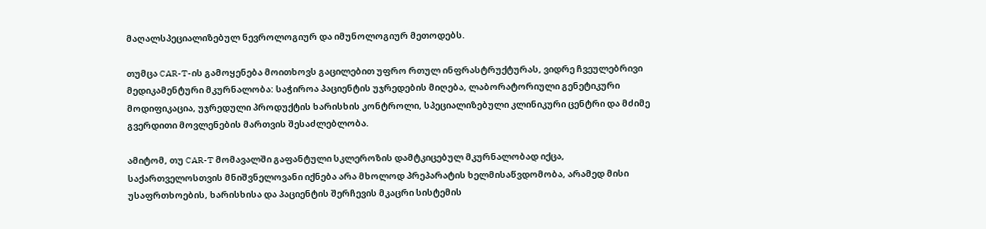მაღალსპეციალიზებულ ნევროლოგიურ და იმუნოლოგიურ მეთოდებს.

თუმცა CAR-T-ის გამოყენება მოითხოვს გაცილებით უფრო რთულ ინფრასტრუქტურას, ვიდრე ჩვეულებრივი მედიკამენტური მკურნალობა: საჭიროა პაციენტის უჯრედების მიღება, ლაბორატორიული გენეტიკური მოდიფიკაცია, უჯრედული პროდუქტის ხარისხის კონტროლი, სპეციალიზებული კლინიკური ცენტრი და მძიმე გვერდითი მოვლენების მართვის შესაძლებლობა.

ამიტომ, თუ CAR-T მომავალში გაფანტული სკლეროზის დამტკიცებულ მკურნალობად იქცა, საქართველოსთვის მნიშვნელოვანი იქნება არა მხოლოდ პრეპარატის ხელმისაწვდომობა, არამედ მისი უსაფრთხოების, ხარისხისა და პაციენტის შერჩევის მკაცრი სისტემის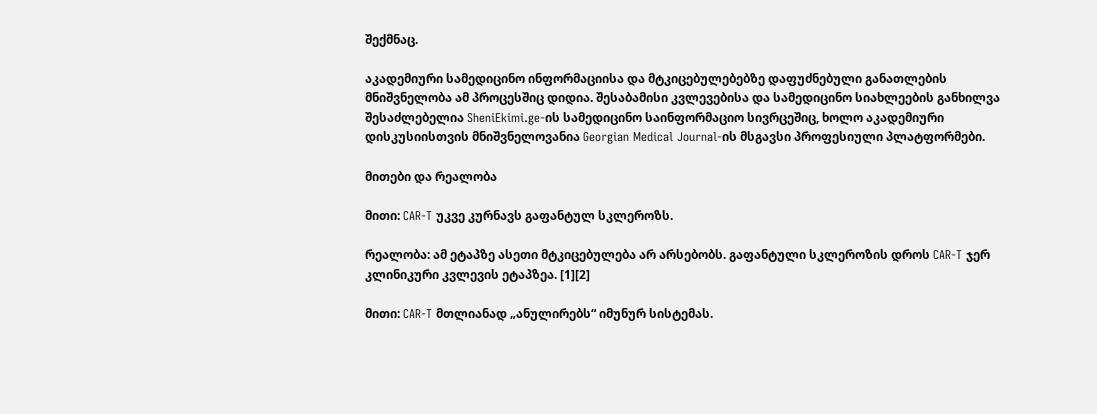შექმნაც.

აკადემიური სამედიცინო ინფორმაციისა და მტკიცებულებებზე დაფუძნებული განათლების მნიშვნელობა ამ პროცესშიც დიდია. შესაბამისი კვლევებისა და სამედიცინო სიახლეების განხილვა შესაძლებელია SheniEkimi.ge-ის სამედიცინო საინფორმაციო სივრცეშიც, ხოლო აკადემიური დისკუსიისთვის მნიშვნელოვანია Georgian Medical Journal-ის მსგავსი პროფესიული პლატფორმები.

მითები და რეალობა

მითი: CAR-T უკვე კურნავს გაფანტულ სკლეროზს.

რეალობა: ამ ეტაპზე ასეთი მტკიცებულება არ არსებობს. გაფანტული სკლეროზის დროს CAR-T ჯერ კლინიკური კვლევის ეტაპზეა. [1][2]

მითი: CAR-T მთლიანად „ანულირებს“ იმუნურ სისტემას.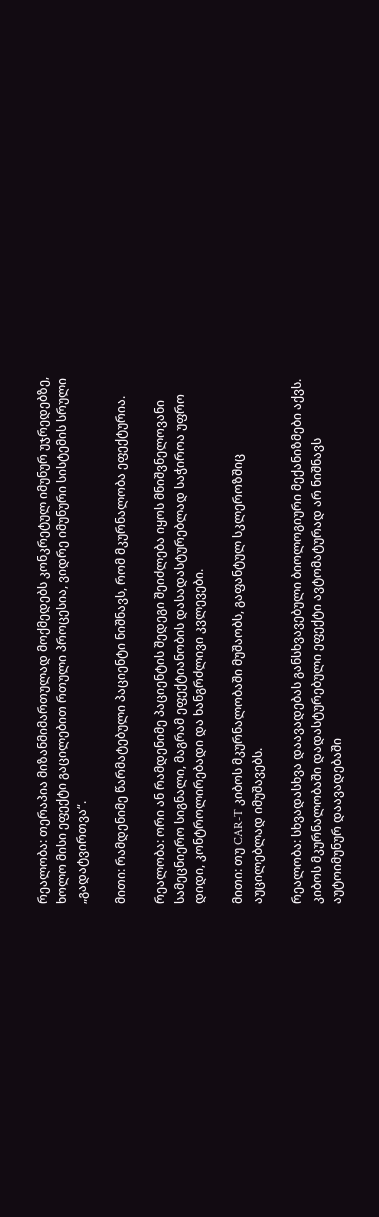რეალობა: თერაპია მიზანმიმართულად მოქმედებს კონკრეტულ იმუნურ უჯრედებზე, ხოლო მისი ეფექტი გაცილებით რთული პროცესია, ვიდრე იმუნური სისტემის სრული „გადატვირთვა“.

მითი: რამდენიმე წარმატებული პაციენტი ნიშნავს, რომ მკურნალობა ეფექტურია.

რეალობა: ორი ან რამდენიმე პაციენტის შედეგი შეიძლება იყოს მნიშვნელოვანი სამეცნიერო სიგნალი, მაგრამ ეფექტიანობის დასადასტურებლად საჭიროა უფრო დიდი, კონტროლირებადი და ხანგრძლივი კვლევები.

მითი: თუ CAR-T კიბოს მკურნალობაში მუშაობს, გაფანტულ სკლეროზშიც აუცილებლად იმუშავებს.

რეალობა: სხვადასხვა დაავადებას განსხვავებული ბიოლოგიური მექანიზმები აქვს. კიბოს მკურნალობაში დადასტურებული ეფექტი ავტომატურად არ ნიშნავს აუტოიმუნურ დაავადებაში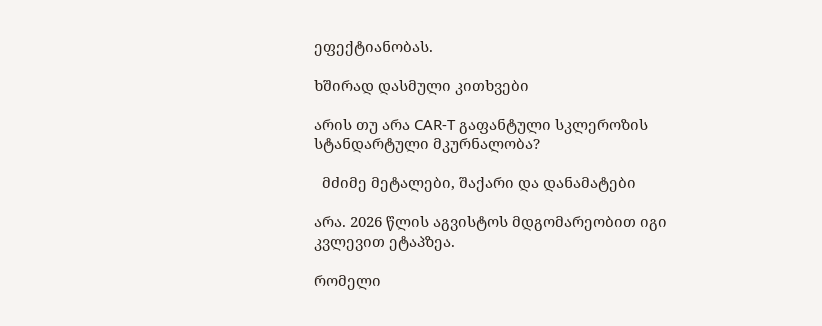ეფექტიანობას.

ხშირად დასმული კითხვები

არის თუ არა CAR-T გაფანტული სკლეროზის სტანდარტული მკურნალობა?

  მძიმე მეტალები, შაქარი და დანამატები

არა. 2026 წლის აგვისტოს მდგომარეობით იგი კვლევით ეტაპზეა.

რომელი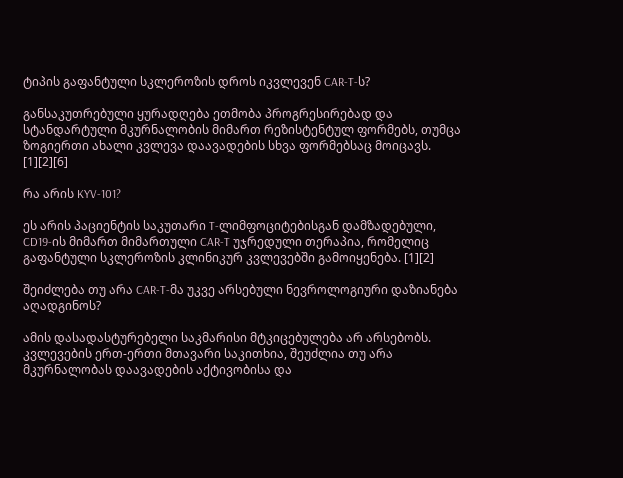ტიპის გაფანტული სკლეროზის დროს იკვლევენ CAR-T-ს?

განსაკუთრებული ყურადღება ეთმობა პროგრესირებად და სტანდარტული მკურნალობის მიმართ რეზისტენტულ ფორმებს, თუმცა ზოგიერთი ახალი კვლევა დაავადების სხვა ფორმებსაც მოიცავს. [1][2][6]

რა არის KYV-101?

ეს არის პაციენტის საკუთარი T-ლიმფოციტებისგან დამზადებული, CD19-ის მიმართ მიმართული CAR-T უჯრედული თერაპია, რომელიც გაფანტული სკლეროზის კლინიკურ კვლევებში გამოიყენება. [1][2]

შეიძლება თუ არა CAR-T-მა უკვე არსებული ნევროლოგიური დაზიანება აღადგინოს?

ამის დასადასტურებელი საკმარისი მტკიცებულება არ არსებობს. კვლევების ერთ-ერთი მთავარი საკითხია, შეუძლია თუ არა მკურნალობას დაავადების აქტივობისა და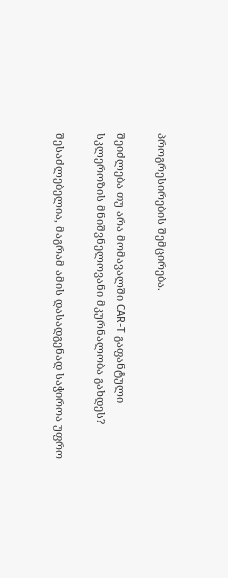პროგრესირების შემცირება.

შეიძლება თუ არა მომავალში CAR-T გაფანტული სკლეროზის მნიშვნელოვანი მკურნალობა გახდეს?

შესაძლებელია, მაგრამ ამის დასადგენად საჭიროა უფრო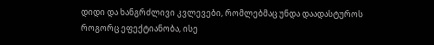დიდი და ხანგრძლივი კვლევები, რომლებმაც უნდა დაადასტუროს როგორც ეფექტიანობა, ისე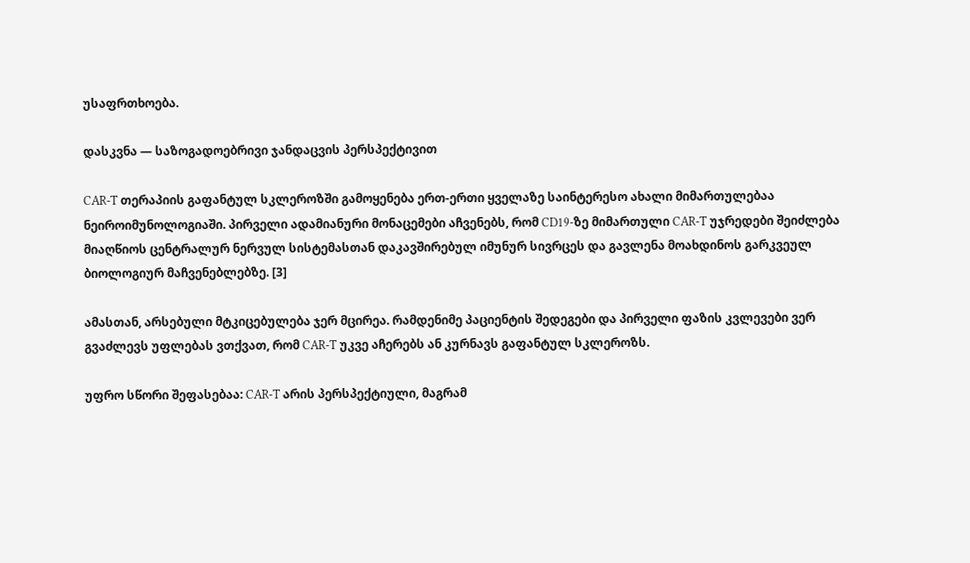უსაფრთხოება.

დასკვნა — საზოგადოებრივი ჯანდაცვის პერსპექტივით

CAR-T თერაპიის გაფანტულ სკლეროზში გამოყენება ერთ-ერთი ყველაზე საინტერესო ახალი მიმართულებაა ნეიროიმუნოლოგიაში. პირველი ადამიანური მონაცემები აჩვენებს, რომ CD19-ზე მიმართული CAR-T უჯრედები შეიძლება მიაღწიოს ცენტრალურ ნერვულ სისტემასთან დაკავშირებულ იმუნურ სივრცეს და გავლენა მოახდინოს გარკვეულ ბიოლოგიურ მაჩვენებლებზე. [3]

ამასთან, არსებული მტკიცებულება ჯერ მცირეა. რამდენიმე პაციენტის შედეგები და პირველი ფაზის კვლევები ვერ გვაძლევს უფლებას ვთქვათ, რომ CAR-T უკვე აჩერებს ან კურნავს გაფანტულ სკლეროზს.

უფრო სწორი შეფასებაა: CAR-T არის პერსპექტიული, მაგრამ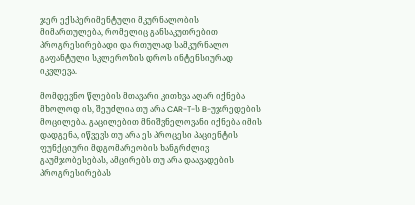ჯერ ექსპერიმენტული მკურნალობის მიმართულება, რომელიც განსაკუთრებით პროგრესირებადი და რთულად სამკურნალო გაფანტული სკლეროზის დროს ინტენსიურად იკვლევა.

მომდევნო წლების მთავარი კითხვა აღარ იქნება მხოლოდ ის, შეუძლია თუ არა CAR-T-ს B-უჯრედების მოცილება. გაცილებით მნიშვნელოვანი იქნება იმის დადგენა, იწვევს თუ არა ეს პროცესი პაციენტის ფუნქციური მდგომარეობის ხანგრძლივ გაუმჯობესებას, ამცირებს თუ არა დაავადების პროგრესირებას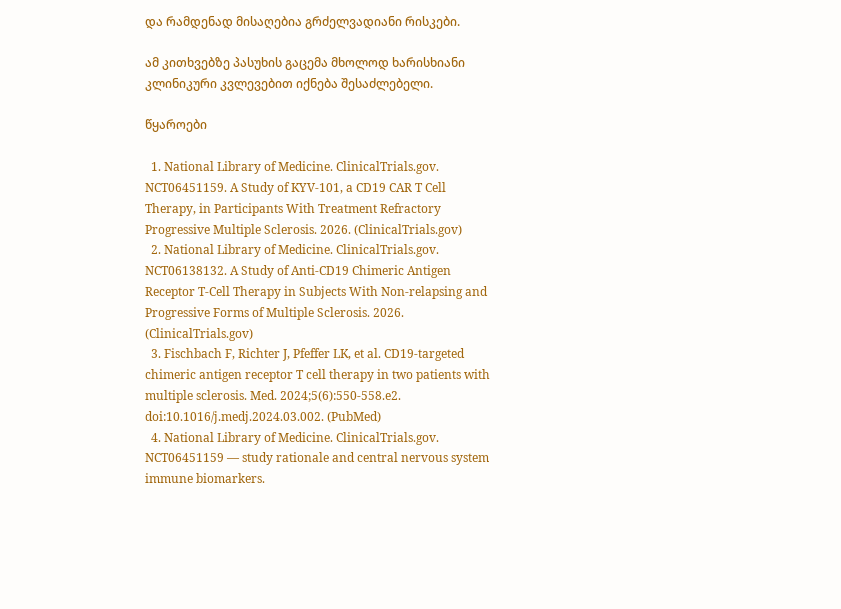და რამდენად მისაღებია გრძელვადიანი რისკები.

ამ კითხვებზე პასუხის გაცემა მხოლოდ ხარისხიანი კლინიკური კვლევებით იქნება შესაძლებელი.

წყაროები

  1. National Library of Medicine. ClinicalTrials.gov. NCT06451159. A Study of KYV-101, a CD19 CAR T Cell Therapy, in Participants With Treatment Refractory Progressive Multiple Sclerosis. 2026. (ClinicalTrials.gov)
  2. National Library of Medicine. ClinicalTrials.gov. NCT06138132. A Study of Anti-CD19 Chimeric Antigen Receptor T-Cell Therapy in Subjects With Non-relapsing and Progressive Forms of Multiple Sclerosis. 2026. (ClinicalTrials.gov)
  3. Fischbach F, Richter J, Pfeffer LK, et al. CD19-targeted chimeric antigen receptor T cell therapy in two patients with multiple sclerosis. Med. 2024;5(6):550-558.e2. doi:10.1016/j.medj.2024.03.002. (PubMed)
  4. National Library of Medicine. ClinicalTrials.gov. NCT06451159 — study rationale and central nervous system immune biomarkers.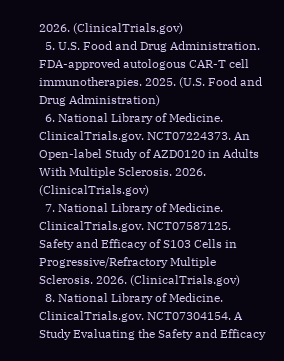2026. (ClinicalTrials.gov)
  5. U.S. Food and Drug Administration. FDA-approved autologous CAR-T cell immunotherapies. 2025. (U.S. Food and Drug Administration)
  6. National Library of Medicine. ClinicalTrials.gov. NCT07224373. An Open-label Study of AZD0120 in Adults With Multiple Sclerosis. 2026. (ClinicalTrials.gov)
  7. National Library of Medicine. ClinicalTrials.gov. NCT07587125. Safety and Efficacy of S103 Cells in Progressive/Refractory Multiple Sclerosis. 2026. (ClinicalTrials.gov)
  8. National Library of Medicine. ClinicalTrials.gov. NCT07304154. A Study Evaluating the Safety and Efficacy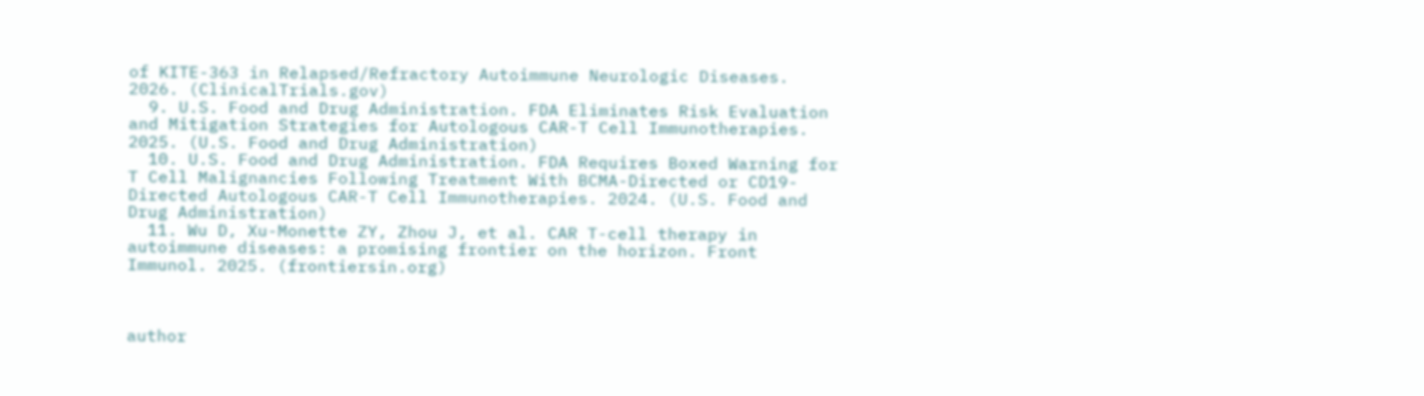of KITE-363 in Relapsed/Refractory Autoimmune Neurologic Diseases. 2026. (ClinicalTrials.gov)
  9. U.S. Food and Drug Administration. FDA Eliminates Risk Evaluation and Mitigation Strategies for Autologous CAR-T Cell Immunotherapies. 2025. (U.S. Food and Drug Administration)
  10. U.S. Food and Drug Administration. FDA Requires Boxed Warning for T Cell Malignancies Following Treatment With BCMA-Directed or CD19-Directed Autologous CAR-T Cell Immunotherapies. 2024. (U.S. Food and Drug Administration)
  11. Wu D, Xu-Monette ZY, Zhou J, et al. CAR T-cell therapy in autoimmune diseases: a promising frontier on the horizon. Front Immunol. 2025. (frontiersin.org)



author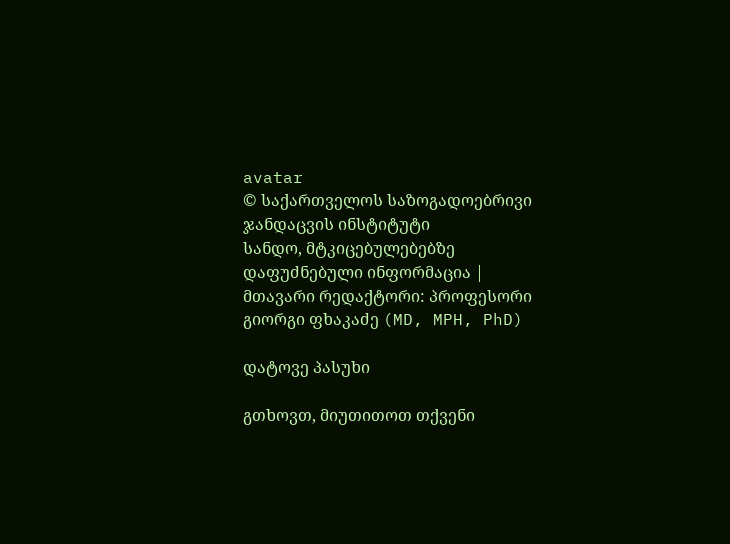avatar
© საქართველოს საზოგადოებრივი ჯანდაცვის ინსტიტუტი
სანდო, მტკიცებულებებზე დაფუძნებული ინფორმაცია | მთავარი რედაქტორი: პროფესორი გიორგი ფხაკაძე (MD, MPH, PhD)

დატოვე პასუხი

გთხოვთ, მიუთითოთ თქვენი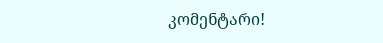კომენტარი!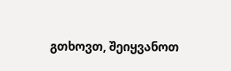გთხოვთ, შეიყვანოთ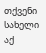თქვენი სახელი აქ